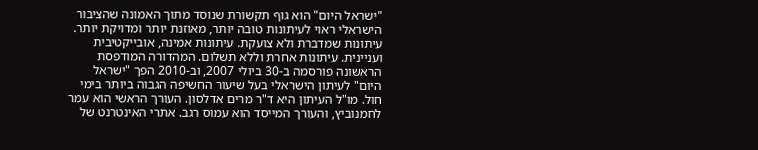"ישראל היום" הוא גוף תקשורת שנוסד מתוך האמונה שהציבור הישראלי ראוי לעיתונות טובה יותר, מאוזנת יותר ומדויקת יותר. עיתונות שמדברת ולא צועקת. עיתונות אמינה, אובייקטיבית ועניינית. עיתונות אחרת וללא תשלום. המהדורה המודפסת הראשונה פורסמה ב-30 ביולי 2007, וב-2010 הפך "ישראל היום" לעיתון הישראלי בעל שיעור החשיפה הגבוה ביותר בימי חול. מו"ל העיתון היא ד"ר מרים אדלסון. העורך הראשי הוא עמר לחמנוביץ, והעורך המייסד הוא עמוס רגב. אתרי האינטרנט של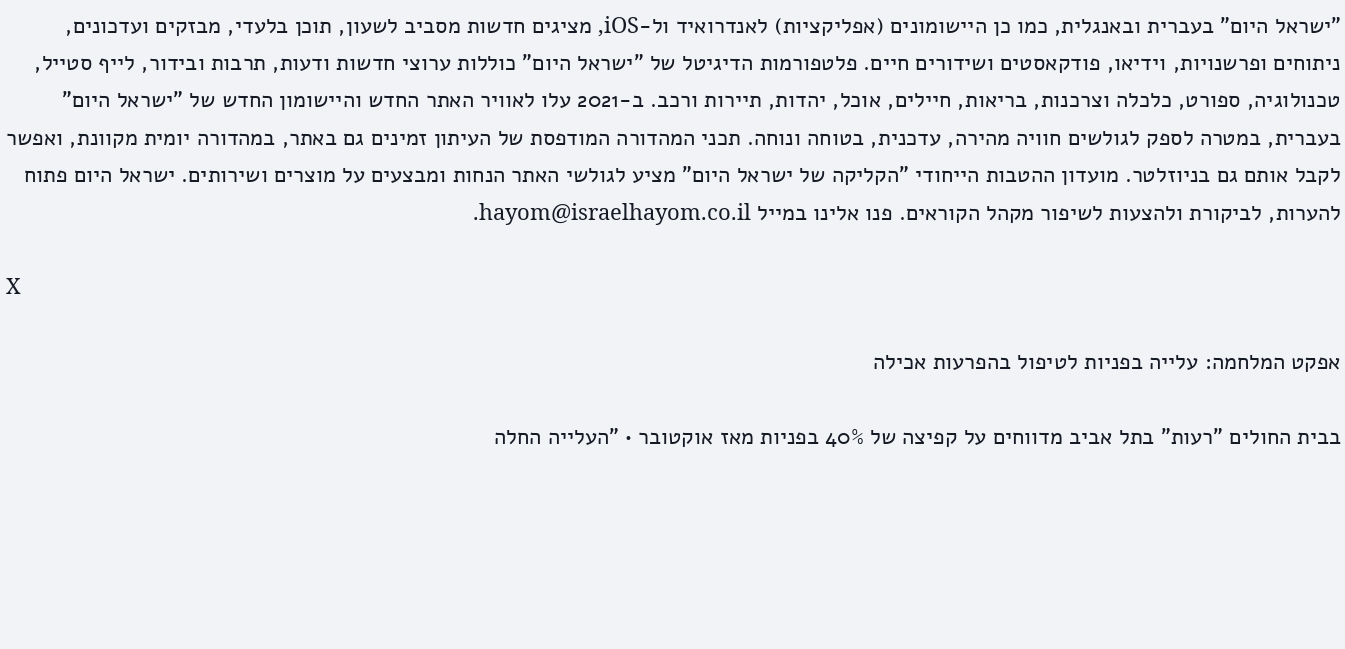"ישראל היום" בעברית ובאנגלית, כמו כן היישומונים (אפליקציות) לאנדרואיד ול-iOS, מציגים חדשות מסביב לשעון, תוכן בלעדי, מבזקים ועדכונים, ניתוחים ופרשנויות, וידיאו, פודקאסטים ושידורים חיים. פלטפורמות הדיגיטל של "ישראל היום" כוללות ערוצי חדשות ודעות, תרבות ובידור, לייף סטייל, טכנולוגיה, ספורט, כלכלה וצרכנות, בריאות, חיילים, אוכל, יהדות, תיירות ורכב. ב-2021 עלו לאוויר האתר החדש והיישומון החדש של "ישראל היום" בעברית, במטרה לספק לגולשים חוויה מהירה, עדכנית, בטוחה ונוחה. תכני המהדורה המודפסת של העיתון זמינים גם באתר, במהדורה יומית מקוונת, ואפשר לקבל אותם גם בניוזלטר. מועדון ההטבות הייחודי "הקליקה של ישראל היום" מציע לגולשי האתר הנחות ומבצעים על מוצרים ושירותים. ישראל היום פתוח להערות, לביקורת ולהצעות לשיפור מקהל הקוראים. פנו אלינו במייל hayom@israelhayom.co.il.

X

אפקט המלחמה: עלייה בפניות לטיפול בהפרעות אכילה

בבית החולים "רעות" בתל אביב מדווחים על קפיצה של 40% בפניות מאז אוקטובר • "העלייה החלה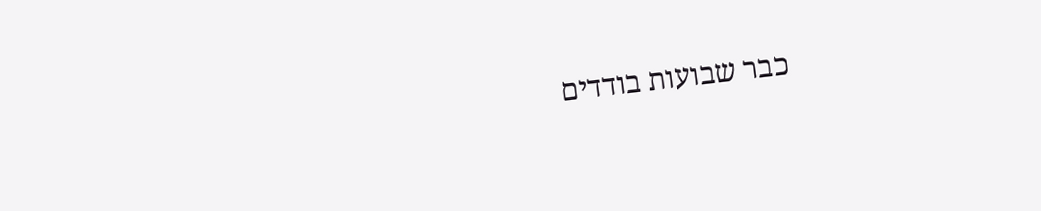כבר שבועות בודדים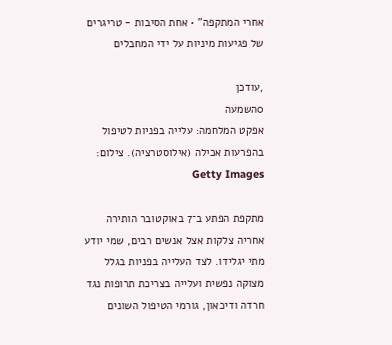אחרי המתקפה" • אחת הסיבות - טריגרים של פגיעות מיניות על ידי המחבלים

,עודכן
0השמעה
אפקט המלחמה: עלייה בפניות לטיפול בהפרעות אכילה (אילוסטרציה). צילום: Getty Images

מתקפת הפתע ב־7 באוקטובר הותירה אחריה צלקות אצל אנשים רבים, שמי יודע מתי יגלידו. לצד העלייה בפניות בגלל מצוקה נפשית ועלייה בצריכת תרופות נגד חרדה ודיכאון, גורמי הטיפול השונים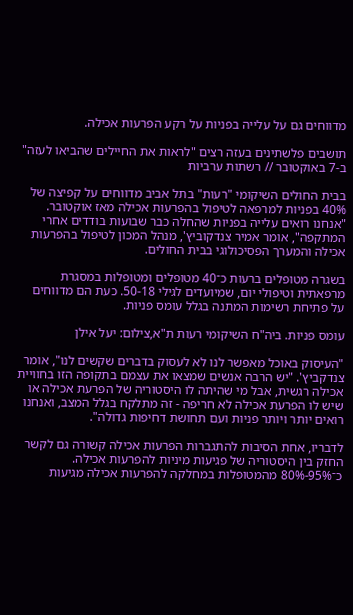מדווחים גם על עלייה בפניות על רקע הפרעות אכילה.

תושבים פלשתינים בעזה רצים "לראות את החיילים שהביאו לעזה" ב-7 באוקטובר // רשתות ערביות

בבית החולים השיקומי "רעות" בתל אביב מדווחים על קפיצה של 40% בפניות למרפאה לטיפול בהפרעות אכילה מאז אוקטובר. "אנחנו רואים עלייה בפניות שהחלה כבר שבועות בודדים אחרי המתקפה", אומר אמיר צנדקוביץ', מנהל המכון לטיפול בהפרעות אכילה והמערך הפסיכולוגי בבית החולים.

בשגרה מטופלים ברעות כ־40 מטופלים ומטופלות במסגרת מרפאתית וטיפולי יום, שמיועדים לגילי 50-18. כעת הם מדווחים על פתיחת רשימות המתנה בגלל עומס פניות.

עומס פניות. ביה"ח השיקומי רעות ת"א,צילום: יעל אילן

"העיסוק באוכל מאפשר לנו לא לעסוק בדברים שקשים לנו", אומר צנדקביץ'. "יש הרבה אנשים שמצאו את עצמם בתקופה הזו בחוויית אכילה רגשית, אבל מי שהיתה לו היסטוריה של הפרעת אכילה או שיש לו הפרעת אכילה לא חריפה - זה מתלקח בגלל המצב, ואנחנו רואים יותר ויותר פניות ועם תחושת דחיפות גדולה".

לדבריו, אחת הסיבות להתגברות הפרעות אכילה קשורה גם לקשר החזק בין היסטוריה של פגיעות מיניות להפרעות אכילה. כ־95%-80% מהמטופלות במחלקה להפרעות אכילה מגיעות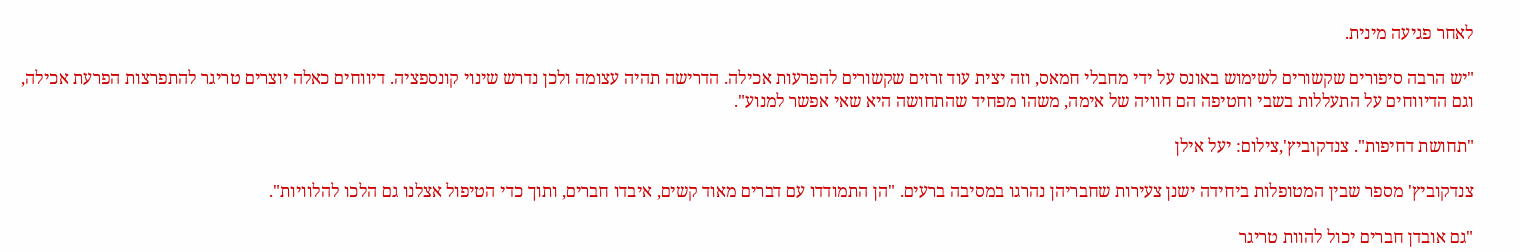לאחר פגיעה מינית.

"יש הרבה סיפורים שקשורים לשימוש באונס על ידי מחבלי חמאס, וזה יצית עוד זרזים שקשורים להפרעות אכילה. הדרישה תהיה עצומה ולכן נדרש שינוי קונספציה. דיווחים כאלה יוצרים טריגר להתפרצות הפרעת אכילה, וגם הדיווחים על התעללות בשבי וחטיפה הם חוויה של אימה, משהו מפחיד שהתחושה היא שאי אפשר למנוע".

"תחושת דחיפות". צנדקוביץ',צילום: יעל אילן

צנדקוביץ' מספר שבין המטופלות ביחידה ישנן צעירות שחבריהן נהרגו במסיבה ברעים. "הן התמודדו עם דברים מאוד קשים, איבדו חברים, ותוך כדי הטיפול אצלנו גם הלכו להלוויות".

"גם אובדן חברים יכול להוות טריגר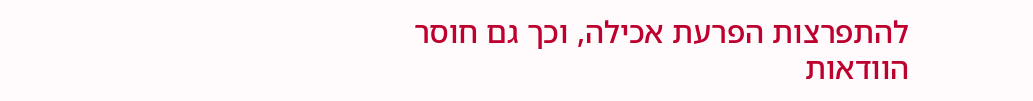להתפרצות הפרעת אכילה, וכך גם חוסר הוודאות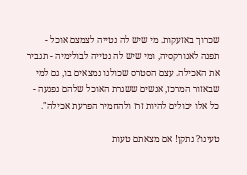שכרוך באזעקות. מי שיש לה נטייה לצמצם אוכל - תפנה לאנורקסיה, ומי שיש לה נטייה לבולימיה - תגביר את האכילה. עצם הסטרס שכולנו נמצאים בו, גם למי שבאזור המרכז, אנשים ששגרת האוכל שלהם נפגעה - כל אלו יכולים להיות זרז ולהחמיר הפרעת אכילה".

טעינו? נתקן! אם מצאתם טעות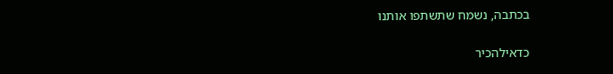בכתבה, נשמח שתשתפו אותנו

כדאילהכיר